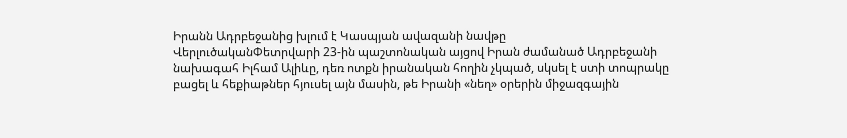Իրանն Ադրբեջանից խլում է Կասպյան ավազանի նավթը
ՎերլուծականՓետրվարի 23-ին պաշտոնական այցով Իրան ժամանած Ադրբեջանի նախագահ Իլհամ Ալիևը, դեռ ոտքն իրանական հողին չկպած, սկսել է ստի տոպրակը բացել և հեքիաթներ հյուսել այն մասին, թե Իրանի «նեղ» օրերին միջազգային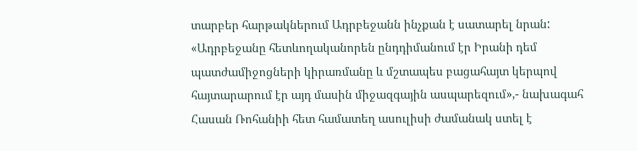տարբեր հարթակներում Ադրբեջանն ինչքան է սատարել նրան: «Ադրբեջանը հետևողականորեն ընդդիմանում էր Իրանի դեմ պատժամիջոցների կիրառմանը և մշտապես բացահայտ կերպով հայտարարում էր այդ մասին միջազգային ասպարեզում»,- նախագահ Հասան Ռոհանիի հետ համատեղ ասուլիսի ժամանակ ստել է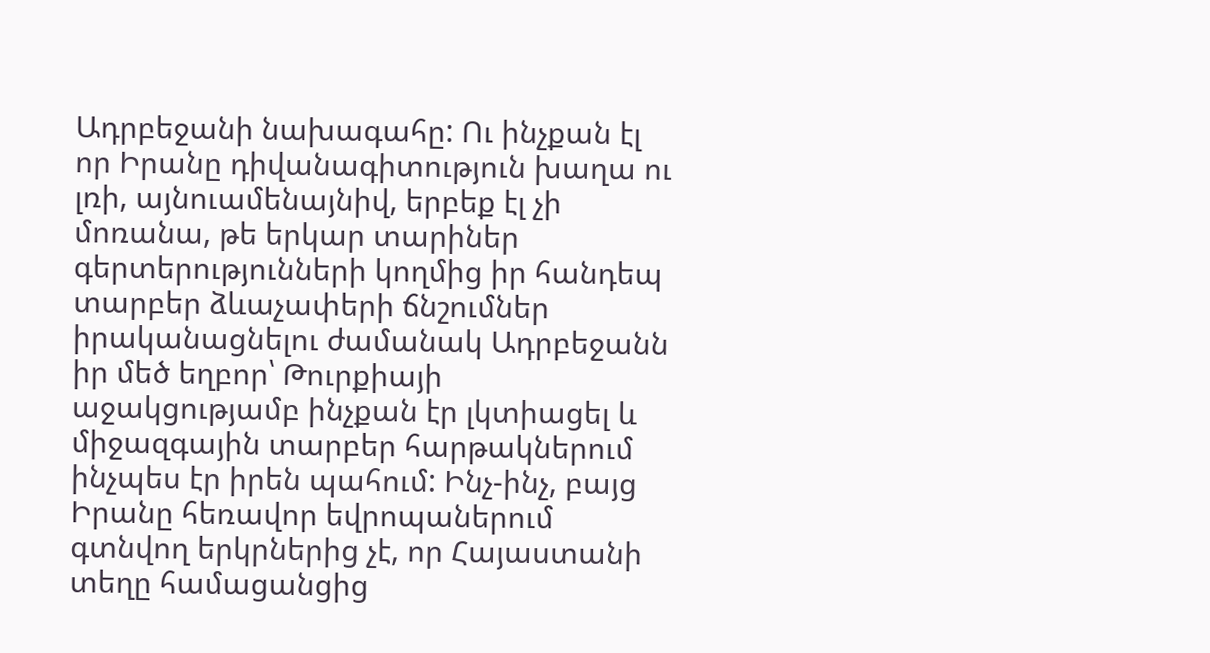Ադրբեջանի նախագահը: Ու ինչքան էլ որ Իրանը դիվանագիտություն խաղա ու լռի, այնուամենայնիվ, երբեք էլ չի մոռանա, թե երկար տարիներ գերտերությունների կողմից իր հանդեպ տարբեր ձևաչափերի ճնշումներ իրականացնելու ժամանակ Ադրբեջանն իր մեծ եղբոր՝ Թուրքիայի աջակցությամբ ինչքան էր լկտիացել և միջազգային տարբեր հարթակներում ինչպես էր իրեն պահում: Ինչ-ինչ, բայց Իրանը հեռավոր եվրոպաներում գտնվող երկրներից չէ, որ Հայաստանի տեղը համացանցից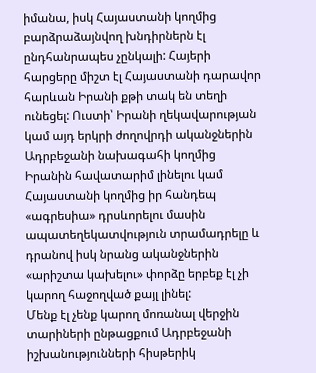իմանա, իսկ Հայաստանի կողմից բարձրաձայնվող խնդիրներն էլ ընդհանրապես չընկալի: Հայերի հարցերը միշտ էլ Հայաստանի դարավոր հարևան Իրանի քթի տակ են տեղի ունեցել: Ուստի՝ Իրանի ղեկավարության կամ այդ երկրի ժողովրդի ականջներին Ադրբեջանի նախագահի կողմից Իրանին հավատարիմ լինելու կամ Հայաստանի կողմից իր հանդեպ «ագրեսիա» դրսևորելու մասին ապատեղեկատվություն տրամադրելը և դրանով իսկ նրանց ականջներին «արիշտա կախելու» փորձը երբեք էլ չի կարող հաջողված քայլ լինել:
Մենք էլ չենք կարող մոռանալ վերջին տարիների ընթացքում Ադրբեջանի իշխանությունների հիսթերիկ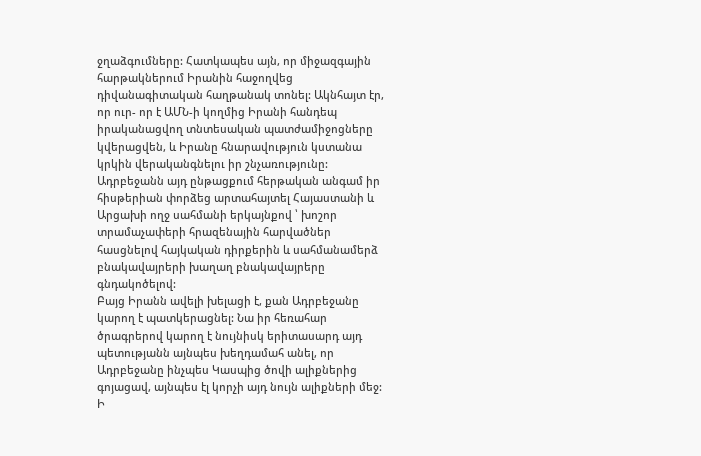ջղաձգումները: Հատկապես այն, որ միջազգային հարթակներում Իրանին հաջողվեց դիվանագիտական հաղթանակ տոնել: Ակնհայտ էր, որ ուր- որ է ԱՄՆ-ի կողմից Իրանի հանդեպ իրականացվող տնտեսական պատժամիջոցները կվերացվեն, և Իրանը հնարավություն կստանա կրկին վերականգնելու իր շնչառությունը: Ադրբեջանն այդ ընթացքում հերթական անգամ իր հիսթերիան փորձեց արտահայտել Հայաստանի և Արցախի ողջ սահմանի երկայնքով ՝ խոշոր տրամաչափերի հրազենային հարվածներ հասցնելով հայկական դիրքերին և սահմանամերձ բնակավայրերի խաղաղ բնակավայրերը գնդակոծելով:
Բայց Իրանն ավելի խելացի է, քան Ադրբեջանը կարող է պատկերացնել: Նա իր հեռահար ծրագրերով կարող է նույնիսկ երիտասարդ այդ պետությանն այնպես խեղդամահ անել, որ Ադրբեջանը ինչպես Կասպից ծովի ալիքներից գոյացավ, այնպես էլ կորչի այդ նույն ալիքների մեջ: Ի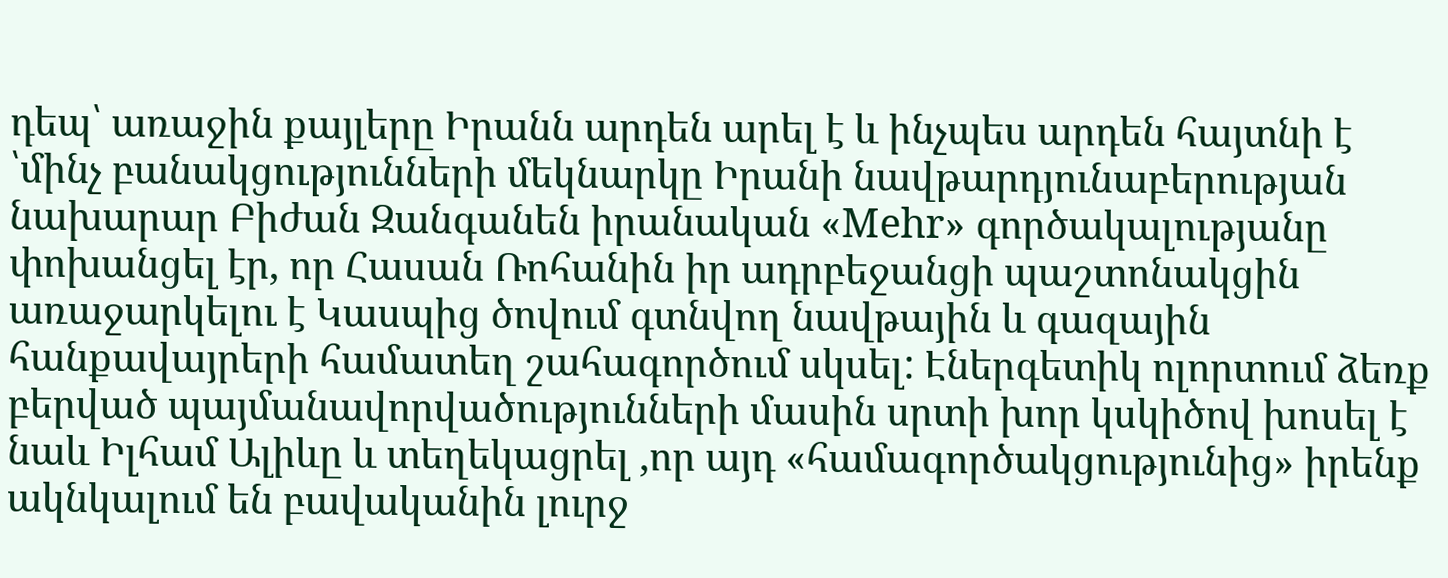դեպ՝ առաջին քայլերը Իրանն արդեն արել է և ինչպես արդեն հայտնի է ՝մինչ բանակցությունների մեկնարկը Իրանի նավթարդյունաբերության նախարար Բիժան Զանգանեն իրանական «Mehr» գործակալությանը փոխանցել էր, որ Հասան Ռոհանին իր ադրբեջանցի պաշտոնակցին առաջարկելու է Կասպից ծովում գտնվող նավթային և գազային հանքավայրերի համատեղ շահագործում սկսել: Էներգետիկ ոլորտում ձեռք բերված պայմանավորվածությունների մասին սրտի խոր կսկիծով խոսել է նաև Իլհամ Ալիևը և տեղեկացրել ,որ այդ «համագործակցությունից» իրենք ակնկալում են բավականին լուրջ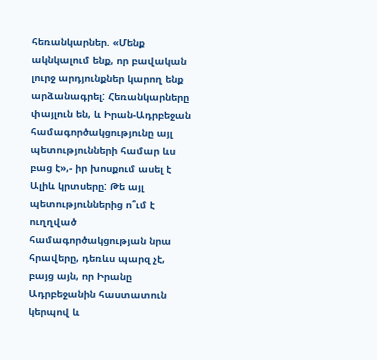հեռանկարներ. «Մենք ակնկալում ենք, որ բավական լուրջ արդյունքներ կարող ենք արձանագրել: Հեռանկարները փայլուն են, և Իրան-Ադրբեջան համագործակցությունը այլ պետությունների համար ևս բաց է»,- իր խոսքում ասել է Ալիև կրտսերը: Թե այլ պետություններից ո՞ւմ է ուղղված համագործակցության նրա հրավերը, դեռևս պարզ չէ, բայց այն, որ Իրանը Ադրբեջանին հաստատուն կերպով և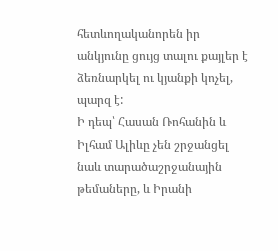հետևողականորեն իր անկյունը ցույց տալու քայլեր է ձեռնարկել ու կյանքի կոչել, պարզ է:
Ի դեպ՝ Հասան Ռոհանին և Իլհամ Ալիևը չեն շրջանցել նաև տարածաշրջանային թեմաները, և Իրանի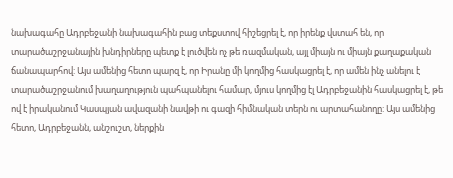նախագահը Ադրբեջանի նախագահին բաց տեքստով հիշեցրել է, որ իրենք վստահ են, որ տարածաշրջանային խնդիրները պետք է լուծվեն ոչ թե ռազմական, այլ միայն ու միայն քաղաքական ճանապարհով: Այս ամենից հետո պարզ է, որ Իրանը մի կողմից հասկացրել է, որ ամեն ինչ անելու է տարածաշրջանում խաղաղություն պահպանելու համար, մյուս կողմից էլ Ադրբեջանին հասկացրել է, թե ով է իրականում Կասպյան ավազանի նավթի ու գազի հիմնական տերն ու արտահանողը: Այս ամենից հետո, Ադրբեջանն, անշուշտ, ներքին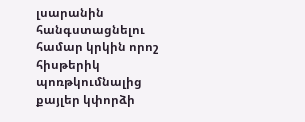լսարանին հանգստացնելու համար կրկին որոշ հիսթերիկ պոռթկումնալից քայլեր կփորձի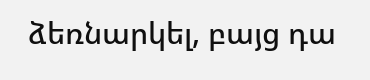ձեռնարկել, բայց դա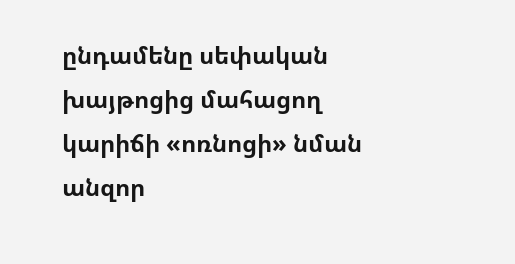ընդամենը սեփական խայթոցից մահացող կարիճի «ոռնոցի» նման անզոր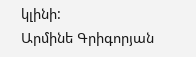կլինի:
Արմինե Գրիգորյան